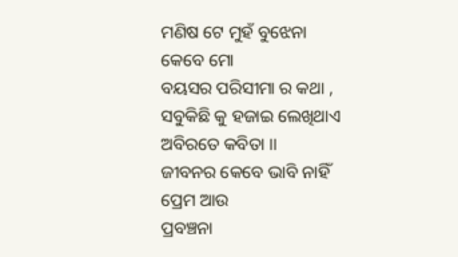ମଣିଷ ଟେ ମୁହଁ ବୁଝେନା କେବେ ମୋ
ବୟସର ପରିସୀମା ର କଥା ,
ସବୁକିଛି କୁ ହଜାଇ ଲେଖିଥାଏ
ଅବିରତେ କବିତା ।।
ଜୀବନର କେବେ ଭାବି ନାହିଁ ପ୍ରେମ ଆଉ
ପ୍ରବଞ୍ଚନା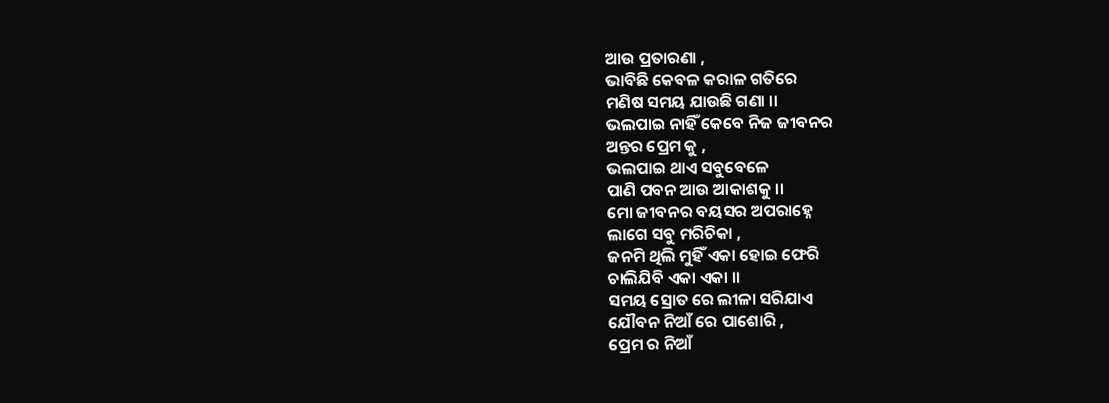ଆଉ ପ୍ରତାରଣା ,
ଭାବିଛି କେବଳ କରାଳ ଗତିରେ
ମଣିଷ ସମୟ ଯାଉଛି ଗଣା ।।
ଭଲପାଇ ନାହିଁ କେବେ ନିଜ ଜୀବନର
ଅନ୍ତର ପ୍ରେମ କୁ ,
ଭଲପାଇ ଥାଏ ସବୁବେଳେ
ପାଣି ପବନ ଆଉ ଆକାଶକୁ ।।
ମୋ ଜୀବନର ବୟସର ଅପରାହ୍ନେ
ଲାଗେ ସବୁ ମରିଚିକା ,
ଜନମି ଥିଲି ମୁହିଁ ଏକା ହୋଇ ଫେରି
ଚାଲିଯିବି ଏକା ଏକା ।।
ସମୟ ସ୍ରୋତ ରେ ଲୀଳା ସରିଯାଏ
ଯୌବନ ନିଆଁ ରେ ପାଶୋରି ,
ପ୍ରେମ ର ନିଆଁ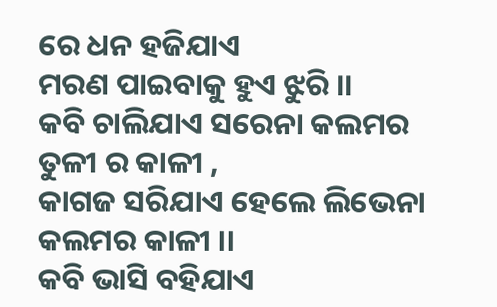ରେ ଧନ ହଜିଯାଏ
ମରଣ ପାଇବାକୁ ହୁଏ ଝୁରି ।।
କବି ଚାଲିଯାଏ ସରେନା କଲମର
ତୁଳୀ ର କାଳୀ ,
କାଗଜ ସରିଯାଏ ହେଲେ ଲିଭେନା
କଲମର କାଳୀ ।।
କବି ଭାସି ବହିଯାଏ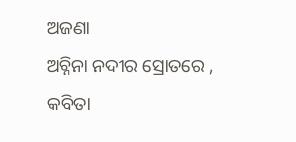ଅଜଣା
ଅଚ୍ନିନା ନଦୀର ସ୍ରୋତରେ ,
କବିତା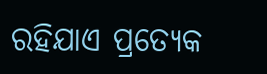ରହିଯାଏ ପ୍ରତ୍ୟେକ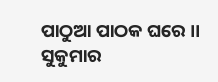ପାଠୁଆ ପାଠକ ଘରେ ।।
ସୁକୁମାର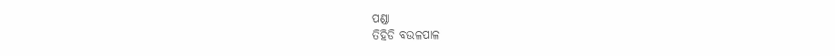ପଣ୍ଡା
ତିହିଡି ବଉଳପାଳ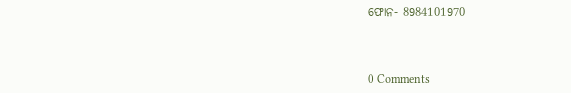ଫୋନ- 8984101970



0 Comments